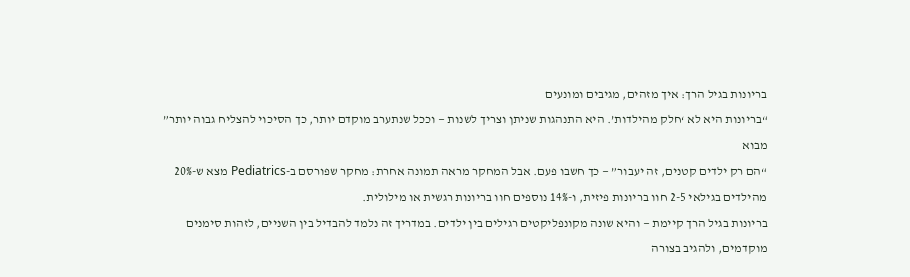בריונות בגיל הרך: איך מזהים, מגיבים ומונעים
“בריונות היא לא ‘חלק מהילדות’. היא התנהגות שניתן וצריך לשנות — וככל שנתערב מוקדם יותר, כך הסיכוי להצליח גבוה יותר”
מבוא
“הם רק ילדים קטנים, זה יעבור” — כך חשבו פעם. אבל המחקר מראה תמונה אחרת: מחקר שפורסם ב-Pediatrics מצא ש-20% מהילדים בגילאי 2-5 חוו בריונות פיזית, ו-14% נוספים חוו בריונות רגשית או מילולית.
בריונות בגיל הרך קיימת — והיא שונה מקונפליקטים רגילים בין ילדים. במדריך זה נלמד להבדיל בין השניים, לזהות סימנים מוקדמים, ולהגיב בצורה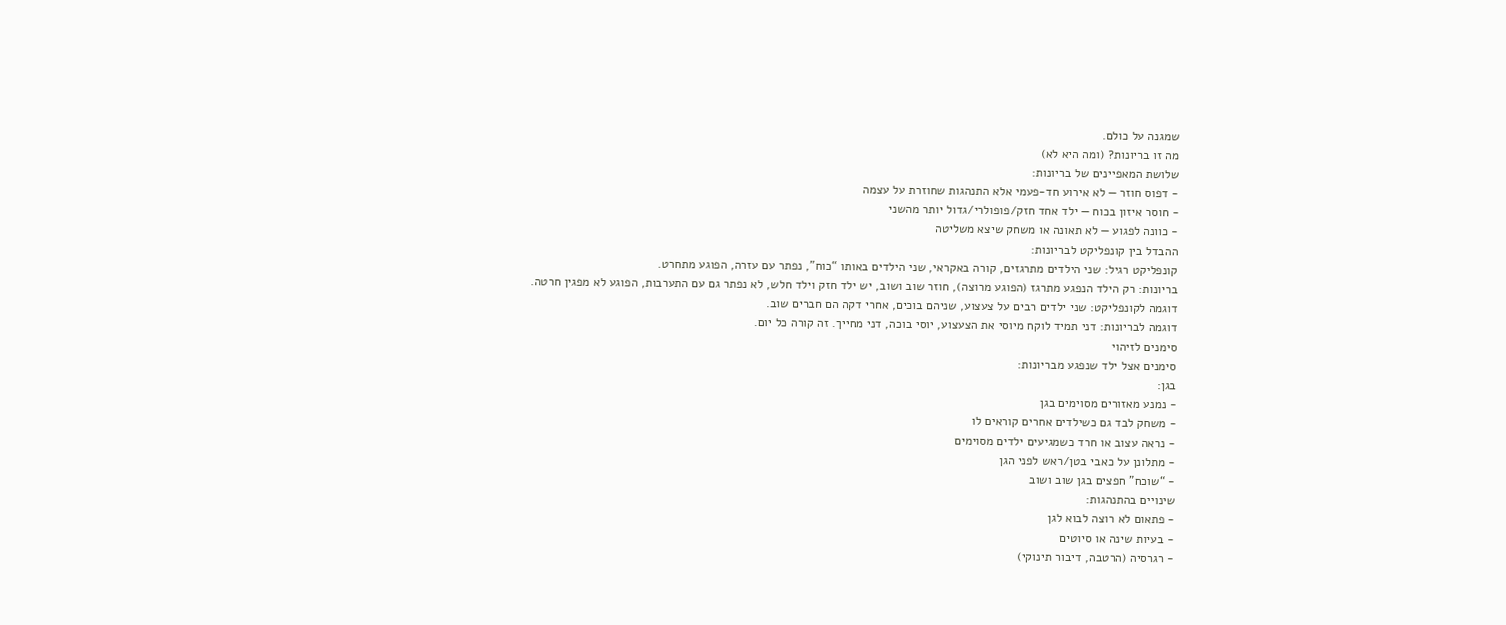שמגנה על כולם.
מה זו בריונות? (ומה היא לא)
שלושת המאפיינים של בריונות:
- דפוס חוזר — לא אירוע חד-פעמי אלא התנהגות שחוזרת על עצמה
- חוסר איזון בכוח — ילד אחד חזק/פופולרי/גדול יותר מהשני
- כוונה לפגוע — לא תאונה או משחק שיצא משליטה
ההבדל בין קונפליקט לבריונות:
קונפליקט רגיל: שני הילדים מתרגזים, קורה באקראי, שני הילדים באותו “כוח”, נפתר עם עזרה, הפוגע מתחרט.
בריונות: רק הילד הנפגע מתרגז (הפוגע מרוצה), חוזר שוב ושוב, יש ילד חזק וילד חלש, לא נפתר גם עם התערבות, הפוגע לא מפגין חרטה.
דוגמה לקונפליקט: שני ילדים רבים על צעצוע, שניהם בוכים, אחרי דקה הם חברים שוב.
דוגמה לבריונות: דני תמיד לוקח מיוסי את הצעצוע, יוסי בוכה, דני מחייך. זה קורה כל יום.
סימנים לזיהוי
סימנים אצל ילד שנפגע מבריונות:
בגן:
- נמנע מאזורים מסוימים בגן
- משחק לבד גם כשילדים אחרים קוראים לו
- נראה עצוב או חרד כשמגיעים ילדים מסוימים
- מתלונן על כאבי בטן/ראש לפני הגן
- “שוכח” חפצים בגן שוב ושוב
שינויים בהתנהגות:
- פתאום לא רוצה לבוא לגן
- בעיות שינה או סיוטים
- רגרסיה (הרטבה, דיבור תינוקי)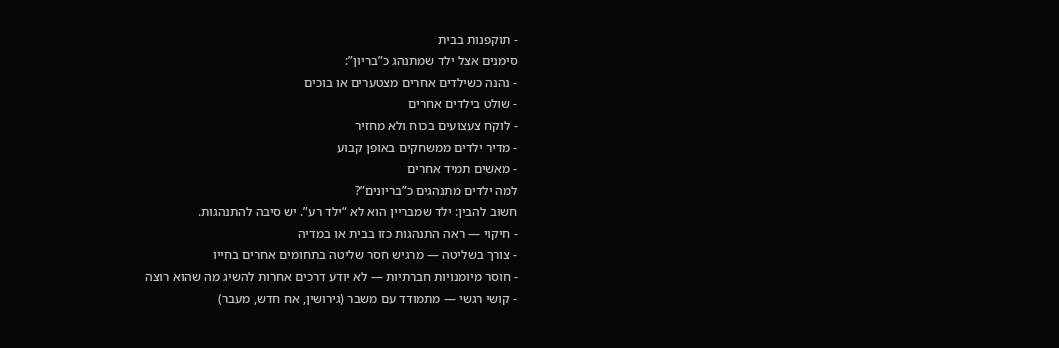- תוקפנות בבית
סימנים אצל ילד שמתנהג כ”בריון”:
- נהנה כשילדים אחרים מצטערים או בוכים
- שולט בילדים אחרים
- לוקח צעצועים בכוח ולא מחזיר
- מדיר ילדים ממשחקים באופן קבוע
- מאשים תמיד אחרים
למה ילדים מתנהגים כ”בריונים”?
חשוב להבין: ילד שמבריין הוא לא “ילד רע”. יש סיבה להתנהגות.
- חיקוי — ראה התנהגות כזו בבית או במדיה
- צורך בשליטה — מרגיש חסר שליטה בתחומים אחרים בחייו
- חוסר מיומנויות חברתיות — לא יודע דרכים אחרות להשיג מה שהוא רוצה
- קושי רגשי — מתמודד עם משבר (גירושין, אח חדש, מעבר)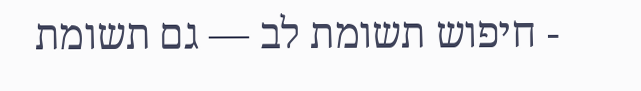- חיפוש תשומת לב — גם תשומת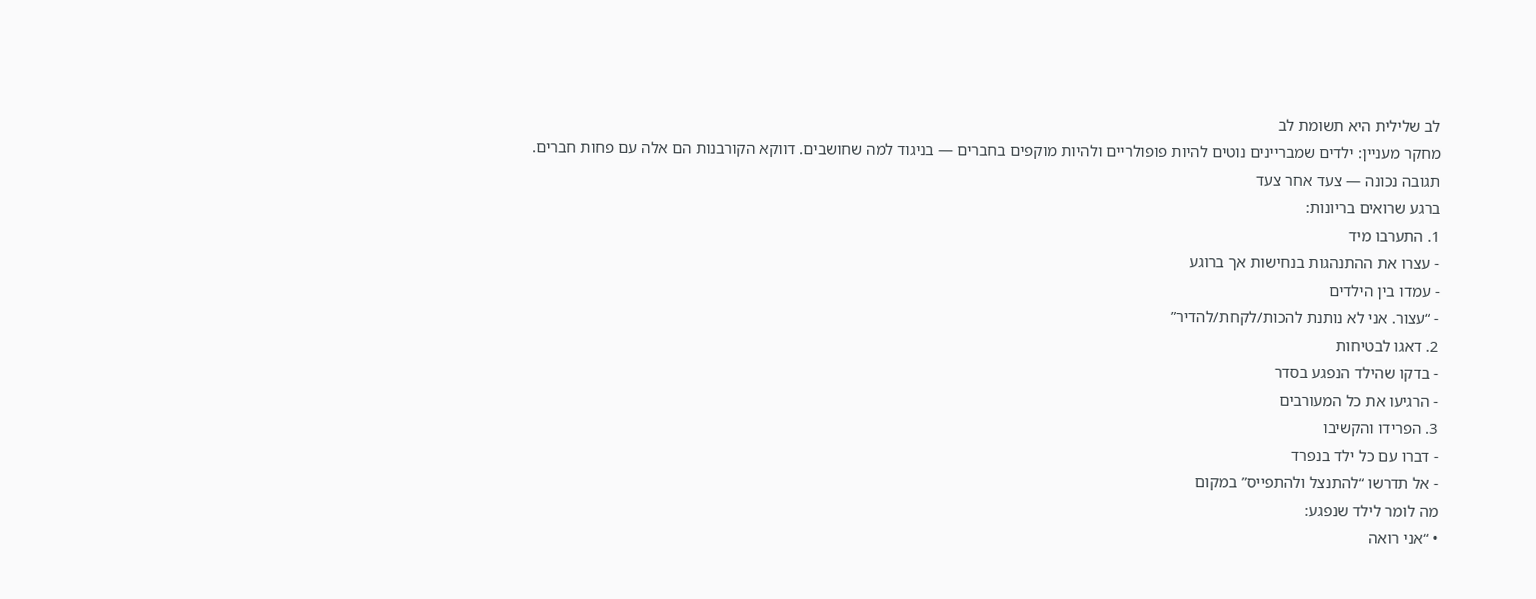לב שלילית היא תשומת לב
מחקר מעניין: ילדים שמבריינים נוטים להיות פופולריים ולהיות מוקפים בחברים — בניגוד למה שחושבים. דווקא הקורבנות הם אלה עם פחות חברים.
תגובה נכונה — צעד אחר צעד
ברגע שרואים בריונות:
1. התערבו מיד
- עצרו את ההתנהגות בנחישות אך ברוגע
- עמדו בין הילדים
- “עצור. אני לא נותנת להכות/לקחת/להדיר”
2. דאגו לבטיחות
- בדקו שהילד הנפגע בסדר
- הרגיעו את כל המעורבים
3. הפרידו והקשיבו
- דברו עם כל ילד בנפרד
- אל תדרשו “להתנצל ולהתפייס” במקום
מה לומר לילד שנפגע:
• “אני רואה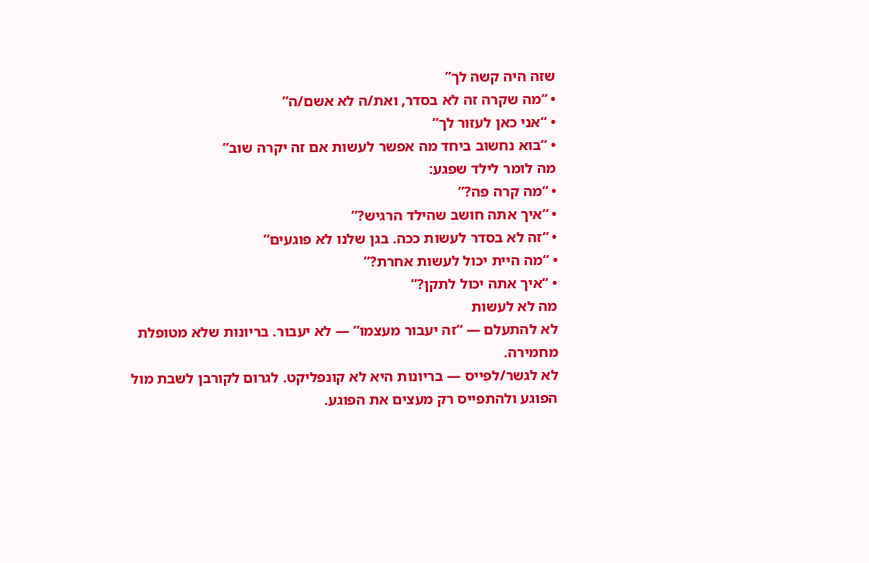שזה היה קשה לך”
• “מה שקרה זה לא בסדר, ואת/ה לא אשם/ה”
• “אני כאן לעזור לך”
• “בוא נחשוב ביחד מה אפשר לעשות אם זה יקרה שוב”
מה לומר לילד שפגע:
• “מה קרה פה?”
• “איך אתה חושב שהילד הרגיש?”
• “זה לא בסדר לעשות ככה. בגן שלנו לא פוגעים”
• “מה היית יכול לעשות אחרת?”
• “איך אתה יכול לתקן?”
מה לא לעשות
לא להתעלם — “זה יעבור מעצמו” — לא יעבור. בריונות שלא מטופלת מחמירה.
לא לגשר/לפייס — בריונות היא לא קונפליקט. לגרום לקורבן לשבת מול הפוגע ולהתפייס רק מעצים את הפוגע.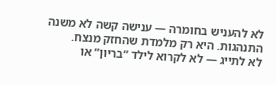לא להעניש בחומרה — ענישה קשה לא משנה התנהגות. היא רק מלמדת שהחזק מנצח.
לא לתייג — לא לקרוא לילד “בריון” או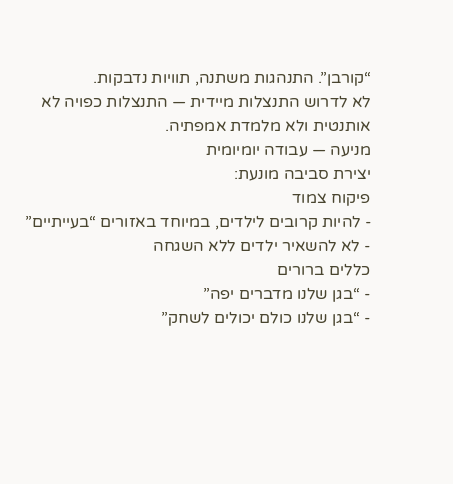“קורבן”. התנהגות משתנה, תוויות נדבקות.
לא לדרוש התנצלות מיידית — התנצלות כפויה לא אותנטית ולא מלמדת אמפתיה.
מניעה — עבודה יומיומית
יצירת סביבה מונעת:
פיקוח צמוד
- להיות קרובים לילדים, במיוחד באזורים “בעייתיים”
- לא להשאיר ילדים ללא השגחה
כללים ברורים
- “בגן שלנו מדברים יפה”
- “בגן שלנו כולם יכולים לשחק”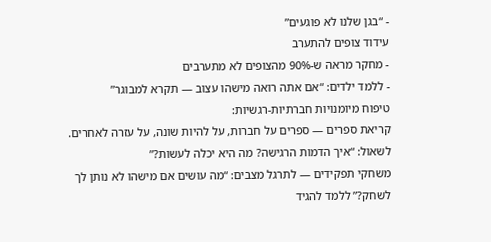- “בגן שלנו לא פוגעים”
עידוד צופים להתערב
- מחקר מראה ש-90% מהצופים לא מתערבים
- ללמד ילדים: “אם אתה רואה מישהו עצוב — תקרא למבוגר”
טיפוח מיומנויות חברתיות-רגשיות:
קריאת ספרים — ספרים על חברות, על להיות שונה, על עזרה לאחרים. לשאול: “איך הדמות הרגישה? מה היא יכלה לעשות?”
משחקי תפקידים — לתרגל מצבים: “מה עושים אם מישהו לא נותן לך לשחק?” ללמד להגיד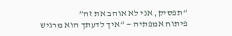“תפסיק, אני לא אוהב את זה”
פיתוח אמפתיה — “איך לדעתך הוא מרגיש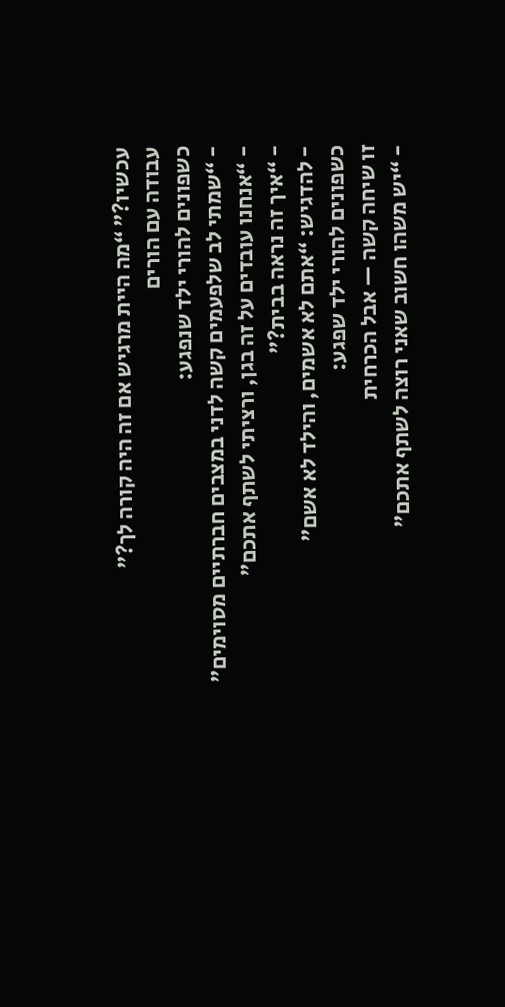עכשיו?” “מה היית מרגיש אם זה היה קורה לך?”
עבודה עם הורים
כשפונים להורי ילד שנפגע:
- “שמתי לב שלפעמים קשה לדני במצבים חברתיים מסוימים”
- “אנחנו עובדים על זה בגן, ורציתי לשתף אתכם”
- “איך זה נראה בבית?”
- להדגיש: “אתם לא אשמים, והילד לא אשם”
כשפונים להורי ילד שפגע:
זו שיחה קשה — אבל הכרחית
- “יש משהו חשוב שאני רוצה לשתף אתכם”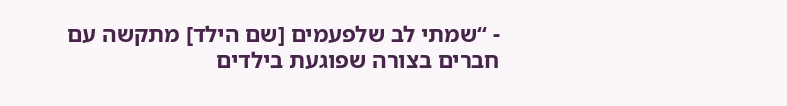- “שמתי לב שלפעמים [שם הילד] מתקשה עם חברים בצורה שפוגעת בילדים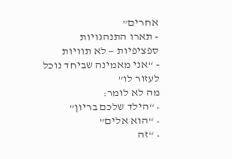אחרים”
- תארו התנהגויות ספציפיות — לא תוויות
- “אני מאמינה שביחד נוכל לעזור לו”
מה לא לומר:
• “הילד שלכם בריון”
• “הוא אלים”
• “זה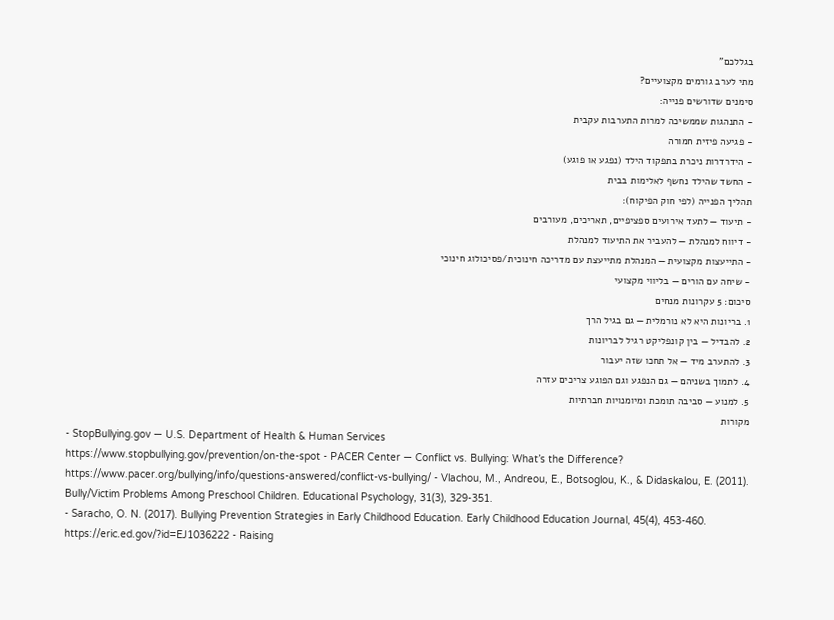בגללכם”
מתי לערב גורמים מקצועיים?
סימנים שדורשים פנייה:
- התנהגות שממשיכה למרות התערבות עקבית
- פגיעה פיזית חמורה
- הידרדרות ניכרת בתפקוד הילד (נפגע או פוגע)
- החשד שהילד נחשף לאלימות בבית
תהליך הפנייה (לפי חוק הפיקוח):
- תיעוד — לתעד אירועים ספציפיים, תאריכים, מעורבים
- דיווח למנהלת — להעביר את התיעוד למנהלת
- התייעצות מקצועית — המנהלת מתייעצת עם מדריכה חינוכית/פסיכולוג חינוכי
- שיחה עם הורים — בליווי מקצועי
סיכום: 5 עקרונות מנחים
1. בריונות היא לא נורמלית — גם בגיל הרך
2. להבדיל — בין קונפליקט רגיל לבריונות
3. להתערב מיד — אל תחכו שזה יעבור
4. לתמוך בשניהם — גם הנפגע וגם הפוגע צריכים עזרה
5. למנוע — סביבה תומכת ומיומנויות חברתיות
מקורות
- StopBullying.gov — U.S. Department of Health & Human Services
https://www.stopbullying.gov/prevention/on-the-spot - PACER Center — Conflict vs. Bullying: What’s the Difference?
https://www.pacer.org/bullying/info/questions-answered/conflict-vs-bullying/ - Vlachou, M., Andreou, E., Botsoglou, K., & Didaskalou, E. (2011). Bully/Victim Problems Among Preschool Children. Educational Psychology, 31(3), 329-351.
- Saracho, O. N. (2017). Bullying Prevention Strategies in Early Childhood Education. Early Childhood Education Journal, 45(4), 453-460.
https://eric.ed.gov/?id=EJ1036222 - Raising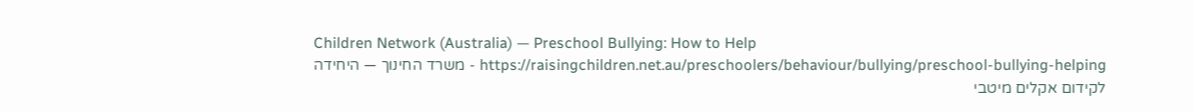Children Network (Australia) — Preschool Bullying: How to Help
https://raisingchildren.net.au/preschoolers/behaviour/bullying/preschool-bullying-helping - משרד החינוך — היחידה לקידום אקלים מיטבי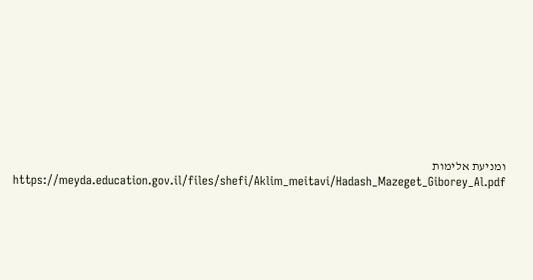ומניעת אלימות
https://meyda.education.gov.il/files/shefi/Aklim_meitavi/Hadash_Mazeget_Giborey_Al.pdf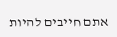אתם חייבים להיות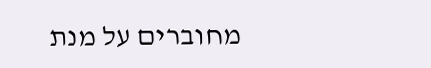מחוברים על מנת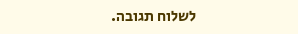לשלוח תגובה.